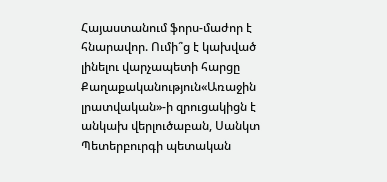Հայաստանում ֆորս-մաժոր է հնարավոր. Ումի՞ց է կախված լինելու վարչապետի հարցը
Քաղաքականություն«Առաջին լրատվական»-ի զրուցակիցն է անկախ վերլուծաբան, Սանկտ Պետերբուրգի պետական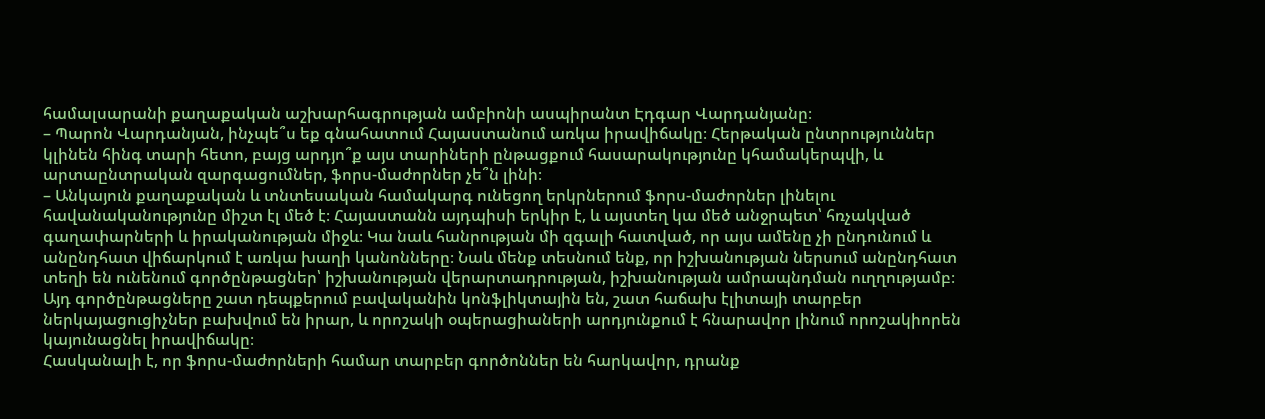համալսարանի քաղաքական աշխարհագրության ամբիոնի ասպիրանտ Էդգար Վարդանյանը։
– Պարոն Վարդանյան, ինչպե՞ս եք գնահատում Հայաստանում առկա իրավիճակը։ Հերթական ընտրություններ կլինեն հինգ տարի հետո, բայց արդյո՞ք այս տարիների ընթացքում հասարակությունը կհամակերպվի, և արտաընտրական զարգացումներ, ֆորս-մաժորներ չե՞ն լինի։
– Անկայուն քաղաքական և տնտեսական համակարգ ունեցող երկրներում ֆորս-մաժորներ լինելու հավանականությունը միշտ էլ մեծ է։ Հայաստանն այդպիսի երկիր է, և այստեղ կա մեծ անջրպետ՝ հռչակված գաղափարների և իրականության միջև։ Կա նաև հանրության մի զգալի հատված, որ այս ամենը չի ընդունում և անընդհատ վիճարկում է առկա խաղի կանոնները։ Նաև մենք տեսնում ենք, որ իշխանության ներսում անընդհատ տեղի են ունենում գործընթացներ՝ իշխանության վերարտադրության, իշխանության ամրապնդման ուղղությամբ։ Այդ գործընթացները շատ դեպքերում բավականին կոնֆլիկտային են, շատ հաճախ էլիտայի տարբեր ներկայացուցիչներ բախվում են իրար, և որոշակի օպերացիաների արդյունքում է հնարավոր լինում որոշակիորեն կայունացնել իրավիճակը։
Հասկանալի է, որ ֆորս-մաժորների համար տարբեր գործոններ են հարկավոր, դրանք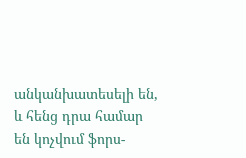անկանխատեսելի են, և հենց դրա համար են կոչվում ֆորս-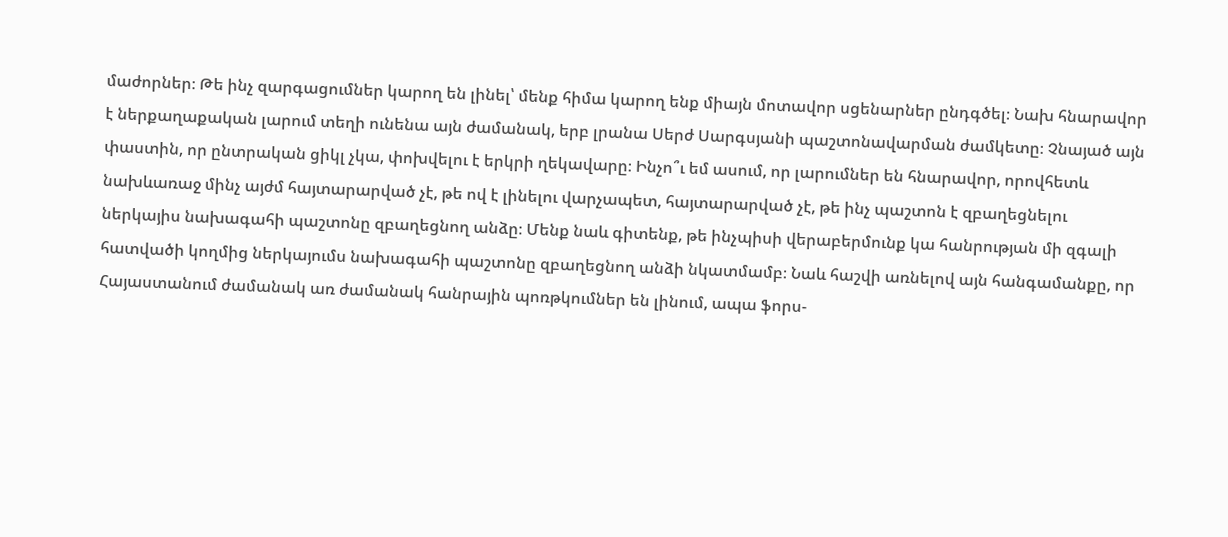մաժորներ։ Թե ինչ զարգացումներ կարող են լինել՝ մենք հիմա կարող ենք միայն մոտավոր սցենարներ ընդգծել։ Նախ հնարավոր է ներքաղաքական լարում տեղի ունենա այն ժամանակ, երբ լրանա Սերժ Սարգսյանի պաշտոնավարման ժամկետը։ Չնայած այն փաստին, որ ընտրական ցիկլ չկա, փոխվելու է երկրի ղեկավարը։ Ինչո՞ւ եմ ասում, որ լարումներ են հնարավոր, որովհետև նախևառաջ մինչ այժմ հայտարարված չէ, թե ով է լինելու վարչապետ, հայտարարված չէ, թե ինչ պաշտոն է զբաղեցնելու ներկայիս նախագահի պաշտոնը զբաղեցնող անձը։ Մենք նաև գիտենք, թե ինչպիսի վերաբերմունք կա հանրության մի զգալի հատվածի կողմից ներկայումս նախագահի պաշտոնը զբաղեցնող անձի նկատմամբ։ Նաև հաշվի առնելով այն հանգամանքը, որ Հայաստանում ժամանակ առ ժամանակ հանրային պոռթկումներ են լինում, ապա ֆորս-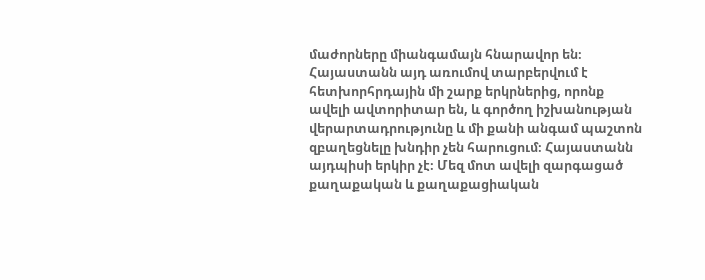մաժորները միանգամայն հնարավոր են։ Հայաստանն այդ առումով տարբերվում է հետխորհրդային մի շարք երկրներից, որոնք ավելի ավտորիտար են, և գործող իշխանության վերարտադրությունը և մի քանի անգամ պաշտոն զբաղեցնելը խնդիր չեն հարուցում։ Հայաստանն այդպիսի երկիր չէ։ Մեզ մոտ ավելի զարգացած քաղաքական և քաղաքացիական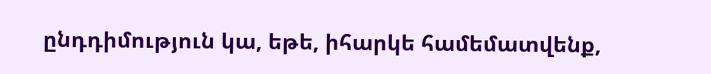ընդդիմություն կա, եթե, իհարկե համեմատվենք,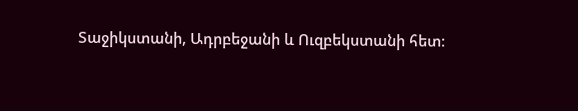Տաջիկստանի, Ադրբեջանի և Ուզբեկստանի հետ։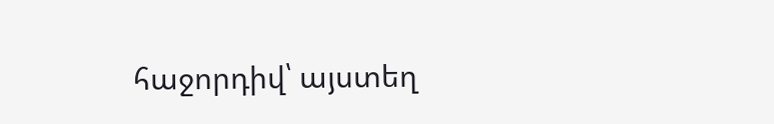հաջորդիվ՝ այստեղ